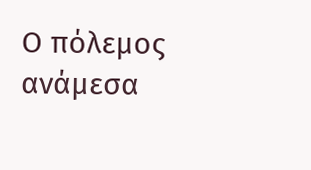Ο πόλεμος ανάμεσα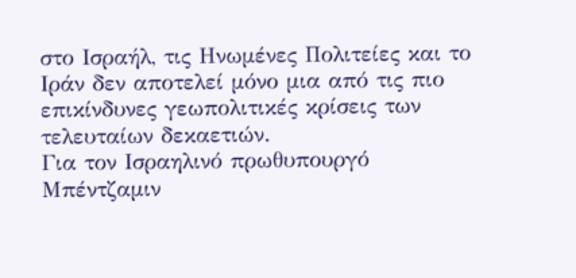στο Ισραήλ, τις Ηνωμένες Πολιτείες και το Ιράν δεν αποτελεί μόνο μια από τις πιο επικίνδυνες γεωπολιτικές κρίσεις των τελευταίων δεκαετιών.
Για τον Ισραηλινό πρωθυπουργό Μπέντζαμιν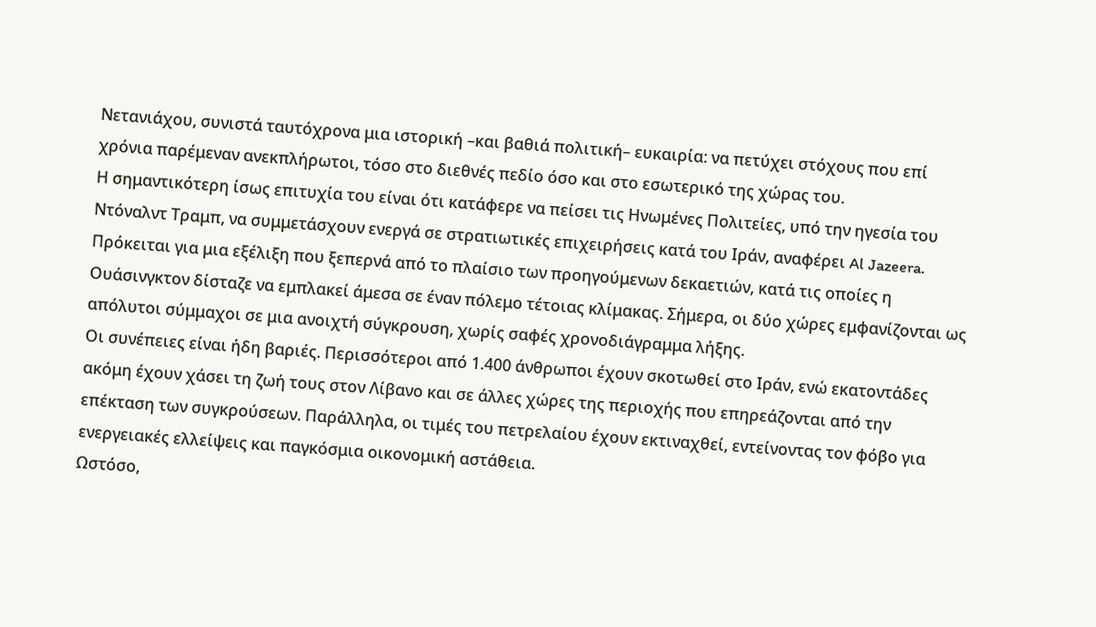Νετανιάχου, συνιστά ταυτόχρονα μια ιστορική –και βαθιά πολιτική– ευκαιρία: να πετύχει στόχους που επί χρόνια παρέμεναν ανεκπλήρωτοι, τόσο στο διεθνές πεδίο όσο και στο εσωτερικό της χώρας του.
Η σημαντικότερη ίσως επιτυχία του είναι ότι κατάφερε να πείσει τις Ηνωμένες Πολιτείες, υπό την ηγεσία του Ντόναλντ Τραμπ, να συμμετάσχουν ενεργά σε στρατιωτικές επιχειρήσεις κατά του Ιράν, αναφέρει Al Jazeera.
Πρόκειται για μια εξέλιξη που ξεπερνά από το πλαίσιο των προηγούμενων δεκαετιών, κατά τις οποίες η Ουάσινγκτον δίσταζε να εμπλακεί άμεσα σε έναν πόλεμο τέτοιας κλίμακας. Σήμερα, οι δύο χώρες εμφανίζονται ως απόλυτοι σύμμαχοι σε μια ανοιχτή σύγκρουση, χωρίς σαφές χρονοδιάγραμμα λήξης.
Οι συνέπειες είναι ήδη βαριές. Περισσότεροι από 1.400 άνθρωποι έχουν σκοτωθεί στο Ιράν, ενώ εκατοντάδες ακόμη έχουν χάσει τη ζωή τους στον Λίβανο και σε άλλες χώρες της περιοχής που επηρεάζονται από την επέκταση των συγκρούσεων. Παράλληλα, οι τιμές του πετρελαίου έχουν εκτιναχθεί, εντείνοντας τον φόβο για ενεργειακές ελλείψεις και παγκόσμια οικονομική αστάθεια.
Ωστόσο,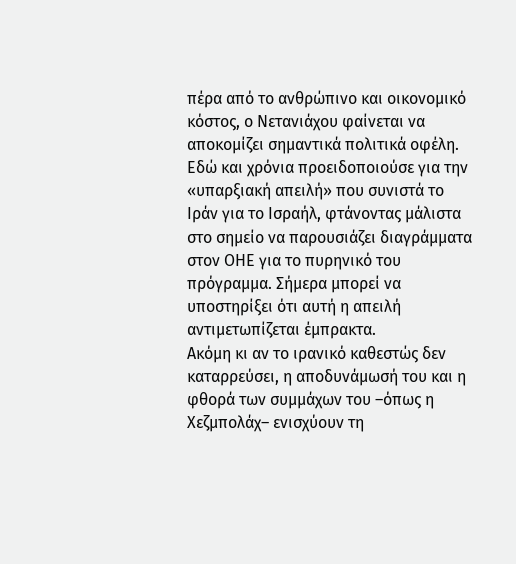πέρα από το ανθρώπινο και οικονομικό κόστος, ο Νετανιάχου φαίνεται να αποκομίζει σημαντικά πολιτικά οφέλη. Εδώ και χρόνια προειδοποιούσε για την «υπαρξιακή απειλή» που συνιστά το Ιράν για το Ισραήλ, φτάνοντας μάλιστα στο σημείο να παρουσιάζει διαγράμματα στον ΟΗΕ για το πυρηνικό του πρόγραμμα. Σήμερα μπορεί να υποστηρίξει ότι αυτή η απειλή αντιμετωπίζεται έμπρακτα.
Ακόμη κι αν το ιρανικό καθεστώς δεν καταρρεύσει, η αποδυνάμωσή του και η φθορά των συμμάχων του –όπως η Χεζμπολάχ– ενισχύουν τη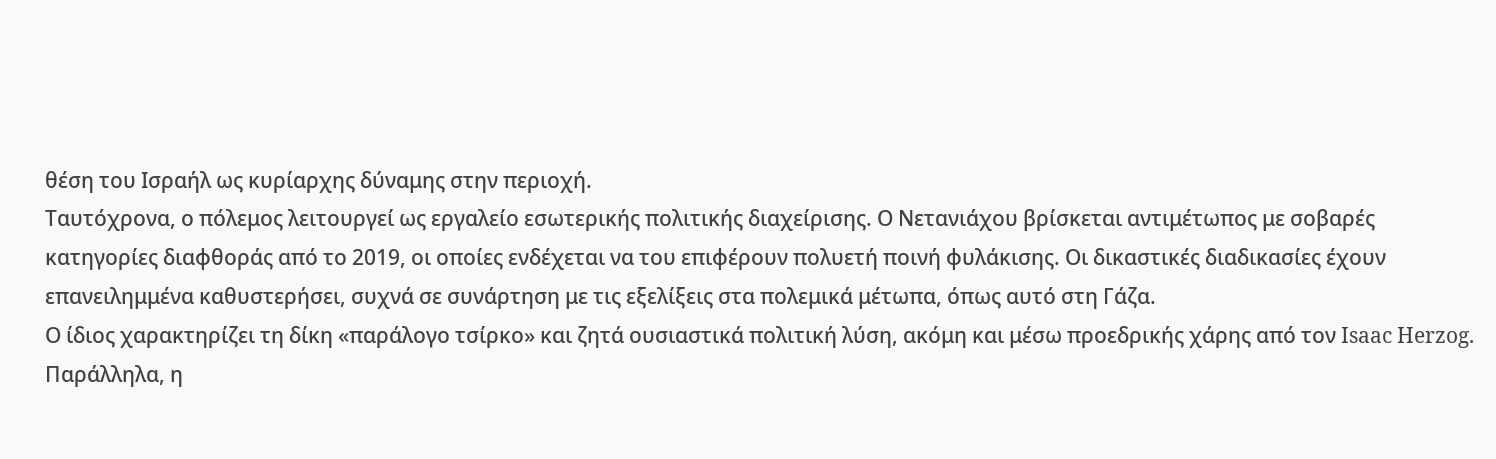θέση του Ισραήλ ως κυρίαρχης δύναμης στην περιοχή.
Ταυτόχρονα, ο πόλεμος λειτουργεί ως εργαλείο εσωτερικής πολιτικής διαχείρισης. Ο Νετανιάχου βρίσκεται αντιμέτωπος με σοβαρές κατηγορίες διαφθοράς από το 2019, οι οποίες ενδέχεται να του επιφέρουν πολυετή ποινή φυλάκισης. Οι δικαστικές διαδικασίες έχουν επανειλημμένα καθυστερήσει, συχνά σε συνάρτηση με τις εξελίξεις στα πολεμικά μέτωπα, όπως αυτό στη Γάζα.
Ο ίδιος χαρακτηρίζει τη δίκη «παράλογο τσίρκο» και ζητά ουσιαστικά πολιτική λύση, ακόμη και μέσω προεδρικής χάρης από τον Isaac Herzog.
Παράλληλα, η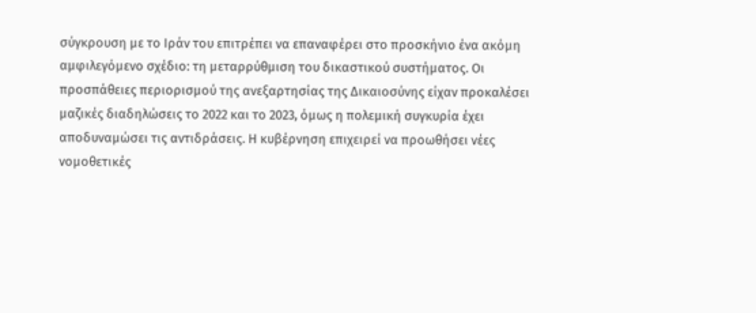σύγκρουση με το Ιράν του επιτρέπει να επαναφέρει στο προσκήνιο ένα ακόμη αμφιλεγόμενο σχέδιο: τη μεταρρύθμιση του δικαστικού συστήματος. Οι προσπάθειες περιορισμού της ανεξαρτησίας της Δικαιοσύνης είχαν προκαλέσει μαζικές διαδηλώσεις το 2022 και το 2023, όμως η πολεμική συγκυρία έχει αποδυναμώσει τις αντιδράσεις. Η κυβέρνηση επιχειρεί να προωθήσει νέες νομοθετικές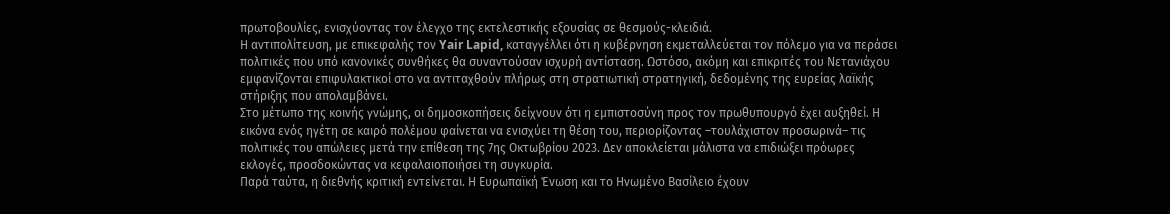πρωτοβουλίες, ενισχύοντας τον έλεγχο της εκτελεστικής εξουσίας σε θεσμούς-κλειδιά.
Η αντιπολίτευση, με επικεφαλής τον Yair Lapid, καταγγέλλει ότι η κυβέρνηση εκμεταλλεύεται τον πόλεμο για να περάσει πολιτικές που υπό κανονικές συνθήκες θα συναντούσαν ισχυρή αντίσταση. Ωστόσο, ακόμη και επικριτές του Νετανιάχου εμφανίζονται επιφυλακτικοί στο να αντιταχθούν πλήρως στη στρατιωτική στρατηγική, δεδομένης της ευρείας λαϊκής στήριξης που απολαμβάνει.
Στο μέτωπο της κοινής γνώμης, οι δημοσκοπήσεις δείχνουν ότι η εμπιστοσύνη προς τον πρωθυπουργό έχει αυξηθεί. Η εικόνα ενός ηγέτη σε καιρό πολέμου φαίνεται να ενισχύει τη θέση του, περιορίζοντας –τουλάχιστον προσωρινά– τις πολιτικές του απώλειες μετά την επίθεση της 7ης Οκτωβρίου 2023. Δεν αποκλείεται μάλιστα να επιδιώξει πρόωρες εκλογές, προσδοκώντας να κεφαλαιοποιήσει τη συγκυρία.
Παρά ταύτα, η διεθνής κριτική εντείνεται. Η Ευρωπαϊκή Ένωση και το Ηνωμένο Βασίλειο έχουν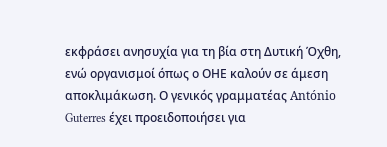εκφράσει ανησυχία για τη βία στη Δυτική Όχθη, ενώ οργανισμοί όπως ο ΟΗΕ καλούν σε άμεση αποκλιμάκωση. Ο γενικός γραμματέας António Guterres έχει προειδοποιήσει για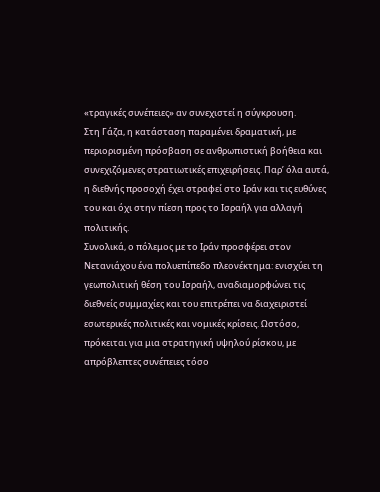«τραγικές συνέπειες» αν συνεχιστεί η σύγκρουση.
Στη Γάζα, η κατάσταση παραμένει δραματική, με περιορισμένη πρόσβαση σε ανθρωπιστική βοήθεια και συνεχιζόμενες στρατιωτικές επιχειρήσεις. Παρ’ όλα αυτά, η διεθνής προσοχή έχει στραφεί στο Ιράν και τις ευθύνες του και όχι στην πίεση προς το Ισραήλ για αλλαγή πολιτικής.
Συνολικά, ο πόλεμος με το Ιράν προσφέρει στον Νετανιάχου ένα πολυεπίπεδο πλεονέκτημα: ενισχύει τη γεωπολιτική θέση του Ισραήλ, αναδιαμορφώνει τις διεθνείς συμμαχίες και του επιτρέπει να διαχειριστεί εσωτερικές πολιτικές και νομικές κρίσεις. Ωστόσο, πρόκειται για μια στρατηγική υψηλού ρίσκου, με απρόβλεπτες συνέπειες τόσο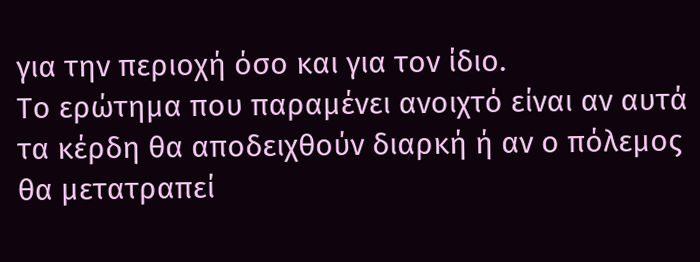για την περιοχή όσο και για τον ίδιο.
Το ερώτημα που παραμένει ανοιχτό είναι αν αυτά τα κέρδη θα αποδειχθούν διαρκή ή αν ο πόλεμος θα μετατραπεί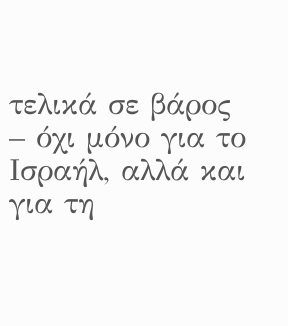τελικά σε βάρος – όχι μόνο για το Ισραήλ, αλλά και για τη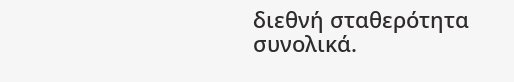διεθνή σταθερότητα συνολικά.